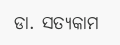ଡା. ସତ୍ୟକାମ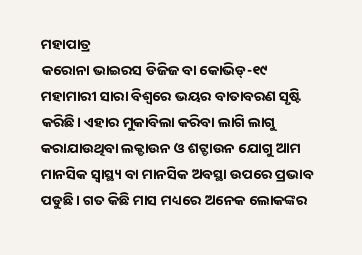ମହାପାତ୍ର
କରୋନା ଭାଇରସ ଡିଜିଜ ବା କୋଭିଡ୍-୧୯ ମହାମାରୀ ସାରା ବିଶ୍ୱରେ ଭୟର ବାତାବରଣ ସୃଷ୍ଟି କରିଛି। ଏହାର ମୁକାବିଲା କରିବା ଲାଗି ଲାଗୁ କରାଯାଉଥିବା ଲକ୍ଡାଉନ ଓ ଶଟ୍ଡାଉନ ଯୋଗୁ ଆମ ମାନସିକ ସ୍ବାସ୍ଥ୍ୟ ବା ମାନସିକ ଅବସ୍ଥା ଉପରେ ପ୍ରଭାବ ପଡୁଛି। ଗତ କିଛି ମାସ ମଧ୍ୟରେ ଅନେକ ଲୋକଙ୍କର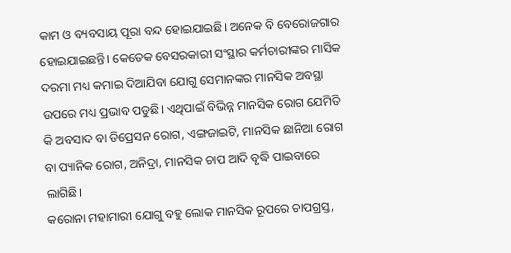କାମ ଓ ବ୍ୟବସାୟ ପୂରା ବନ୍ଦ ହୋଇଯାଇଛି। ଅନେକ ବି ବେରୋଜଗାର ହୋଇଯାଇଛନ୍ତି। କେତେକ ବେସରକାରୀ ସଂସ୍ଥାର କର୍ମଚାରୀଙ୍କର ମାସିକ ଦରମା ମଧ୍ୟ କମାଇ ଦିଆଯିବା ଯୋଗୁ ସେମାନଙ୍କର ମାନସିକ ଅବସ୍ଥା ଉପରେ ମଧ୍ୟ ପ୍ରଭାବ ପଡୁଛି। ଏଥିପାଇଁ ବିଭିନ୍ନ ମାନସିକ ରୋଗ ଯେମିତି କି ଅବସାଦ ବା ଡିପ୍ରେସନ ରୋଗ, ଏଙ୍ଗଜାଇଟି, ମାନସିକ ଛାନିଆ ରୋଗ ବା ପ୍ୟାନିକ ରୋଗ, ଅନିଦ୍ରା, ମାନସିକ ଚାପ ଆଦି ବୃଦ୍ଧି ପାଇବାରେ ଲାଗିଛି।
କରୋନା ମହାମାରୀ ଯୋଗୁ ବହୁ ଲୋକ ମାନସିକ ରୂପରେ ଚାପଗ୍ରସ୍ତ,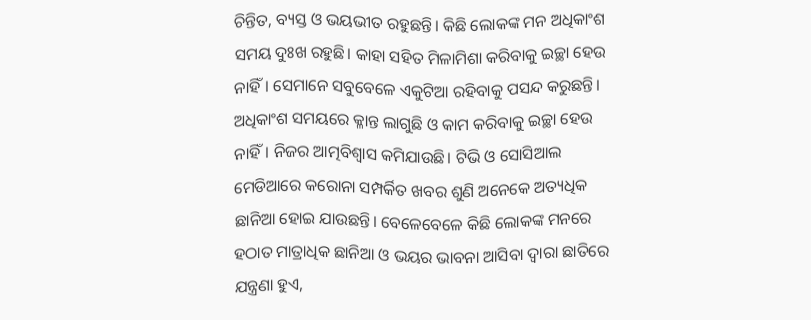ଚିନ୍ତିତ, ବ୍ୟସ୍ତ ଓ ଭୟଭୀତ ରହୁଛନ୍ତି। କିଛି ଲୋକଙ୍କ ମନ ଅଧିକାଂଶ ସମୟ ଦୁଃଖ ରହୁଛି। କାହା ସହିତ ମିଳାମିଶା କରିବାକୁ ଇଚ୍ଛା ହେଉ ନାହିଁ। ସେମାନେ ସବୁବେଳେ ଏକୁଟିଆ ରହିବାକୁ ପସନ୍ଦ କରୁଛନ୍ତି। ଅଧିକାଂଶ ସମୟରେ କ୍ଳାନ୍ତ ଲାଗୁଛି ଓ କାମ କରିବାକୁ ଇଚ୍ଛା ହେଉ ନାହିଁ। ନିଜର ଆତ୍ମବିଶ୍ୱାସ କମିଯାଉଛି। ଟିଭି ଓ ସୋସିଆଲ ମେଡିଆରେ କରୋନା ସମ୍ପର୍କିତ ଖବର ଶୁଣି ଅନେକେ ଅତ୍ୟଧିକ ଛାନିଆ ହୋଇ ଯାଉଛନ୍ତି। ବେଳେବେଳେ କିଛି ଲୋକଙ୍କ ମନରେ ହଠାତ ମାତ୍ରାଧିକ ଛାନିଆ ଓ ଭୟର ଭାବନା ଆସିବା ଦ୍ୱାରା ଛାତିରେ ଯନ୍ତ୍ରଣା ହୁଏ,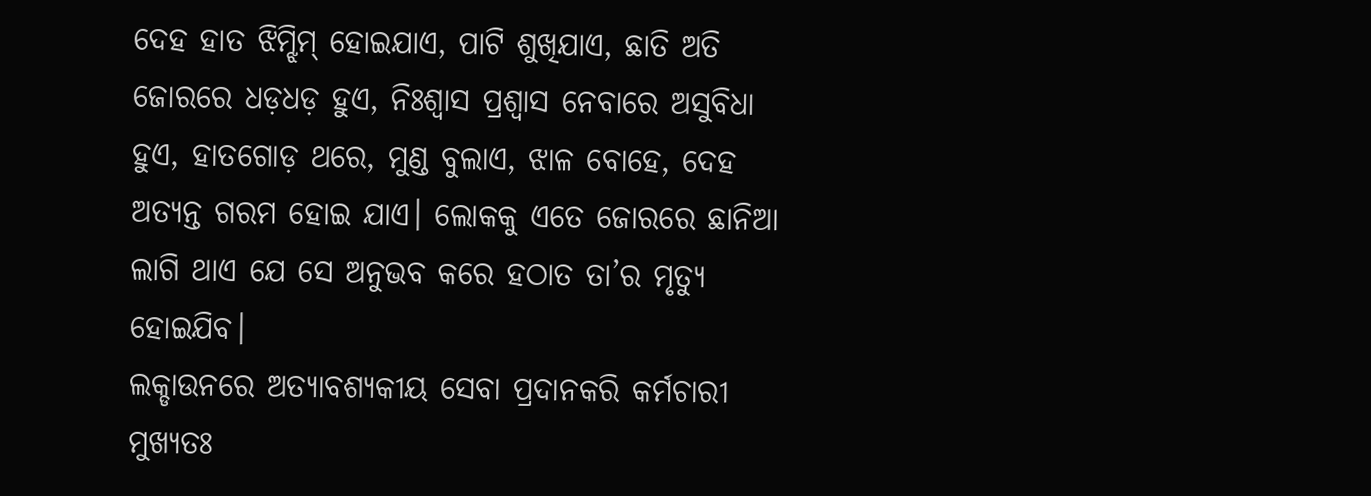ଦେହ ହାତ ଝିମ୍ଝିମ୍ ହୋଇଯାଏ, ପାଟି ଶୁଖିଯାଏ, ଛାତି ଅତି ଜୋରରେ ଧଡ଼ଧଡ଼ ହୁଏ, ନିଃଶ୍ୱାସ ପ୍ରଶ୍ୱାସ ନେବାରେ ଅସୁବିଧା ହୁଏ, ହାତଗୋଡ଼ ଥରେ, ମୁଣ୍ଡ ବୁଲାଏ, ଝାଳ ବୋହେ, ଦେହ ଅତ୍ୟନ୍ତ ଗରମ ହୋଇ ଯାଏ। ଲୋକକୁ ଏତେ ଜୋରରେ ଛାନିଆ ଲାଗି ଥାଏ ଯେ ସେ ଅନୁଭବ କରେ ହଠାତ ତା’ର ମୃତ୍ୟୁ ହୋଇଯିବ।
ଲକ୍ଡାଉନରେ ଅତ୍ୟାବଶ୍ୟକୀୟ ସେବା ପ୍ରଦାନକରି କର୍ମଚାରୀ ମୁଖ୍ୟତଃ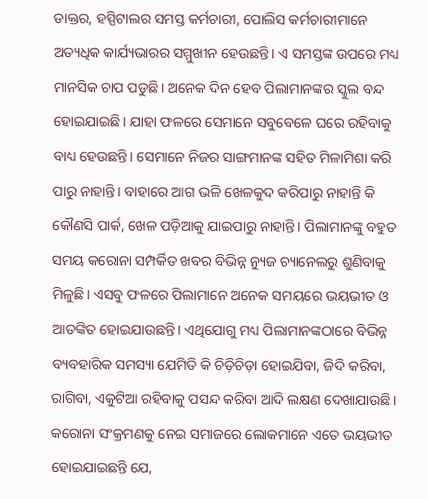ଡାକ୍ତର, ହସ୍ପିଟାଲର ସମସ୍ତ କର୍ମଚାରୀ, ପୋଲିସ କର୍ମଚାରୀମାନେ ଅତ୍ୟଧିକ କାର୍ଯ୍ୟଭାରର ସମ୍ମୁଖୀନ ହେଉଛନ୍ତି। ଏ ସମସ୍ତଙ୍କ ଉପରେ ମଧ୍ୟ ମାନସିକ ଚାପ ପଡୁଛି। ଅନେକ ଦିନ ହେବ ପିଲାମାନଙ୍କର ସ୍କୁଲ ବନ୍ଦ ହୋଇଯାଇଛି। ଯାହା ଫଳରେ ସେମାନେ ସବୁବେଳେ ଘରେ ରହିବାକୁ ବାଧ୍ୟ ହେଉଛନ୍ତି। ସେମାନେ ନିଜର ସାଙ୍ଗମାନଙ୍କ ସହିତ ମିଳାମିଶା କରି ପାରୁ ନାହାନ୍ତି। ବାହାରେ ଆଗ ଭଳି ଖେଳକୁଦ କରିପାରୁ ନାହାନ୍ତି କି କୌଣସି ପାର୍କ, ଖେଳ ପଡ଼ିଆକୁ ଯାଇପାରୁ ନାହାନ୍ତି। ପିଲାମାନଙ୍କୁ ବହୁତ ସମୟ କରୋନା ସମ୍ପର୍କିତ ଖବର ବିଭିନ୍ନ ନ୍ୟୁଜ ଚ୍ୟାନେଲରୁ ଶୁଣିବାକୁ ମିଳୁଛି। ଏସବୁ ଫଳରେ ପିଲାମାନେ ଅନେକ ସମୟରେ ଭୟଭୀତ ଓ ଆତଙ୍କିତ ହୋଇଯାଉଛନ୍ତି। ଏଥିଯୋଗୁ ମଧ୍ୟ ପିଲାମାନଙ୍କଠାରେ ବିଭିନ୍ନ ବ୍ୟବହାରିକ ସମସ୍ୟା ଯେମିତି କି ଚିଡ଼ିଚିଡ଼ା ହୋଇଯିବା, ଜିଦି କରିବା, ରାଗିବା, ଏକୁଟିଆ ରହିବାକୁ ପସନ୍ଦ କରିବା ଆଦି ଲକ୍ଷଣ ଦେଖାଯାଉଛି। କରୋନା ସଂକ୍ରମଣକୁ ନେଇ ସମାଜରେ ଲୋକମାନେ ଏତେ ଭୟଭୀତ ହୋଇଯାଇଛନ୍ତି ଯେ,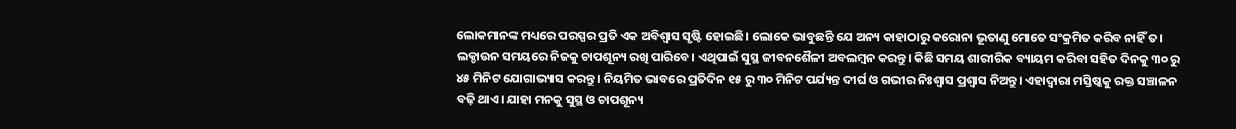ଲୋକମାନଙ୍କ ମଧ୍ୟରେ ପରସ୍ପର ପ୍ରତି ଏକ ଅବିଶ୍ୱାସ ସୃଷ୍ଟି ହୋଇଛି। ଲୋକେ ଭାବୁଛନ୍ତି ଯେ ଅନ୍ୟ କାହାଠାରୁ କରୋନା ଭୂତାଣୁ ମୋତେ ସଂକ୍ରମିତ କରିବ ନାହିଁ ତ।
ଲକ୍ଡାଉନ ସମୟରେ ନିଜକୁ ଚାପଶୂନ୍ୟ ରଖି ପାରିବେ। ଏଥିପାଇଁ ସୁସ୍ଥ ଜୀବନଶୈଳୀ ଅବଲମ୍ବନ କରନ୍ତୁ। କିଛି ସମୟ ଶାରୀରିକ ବ୍ୟାୟମ କରିବା ସହିତ ଦିନକୁ ୩୦ ରୁ ୪୫ ମିନିଟ ଯୋଗାଭ୍ୟାସ କରନ୍ତୁ। ନିୟମିତ ଭାବରେ ପ୍ରତିଦିନ ୧୫ ରୁ ୩୦ ମିନିଟ ପର୍ଯ୍ୟନ୍ତ ଦୀର୍ଘ ଓ ଗଭୀର ନିଃଶ୍ୱାସ ପ୍ରଶ୍ୱାସ ନିଅନ୍ତୁ। ଏହାଦ୍ୱାରା ମସ୍ତିଷ୍କକୁ ରକ୍ତ ସଞ୍ଚାଳନ ବଢ଼ି ଥାଏ। ଯାହା ମନକୁ ସୁସ୍ଥ ଓ ଚାପଶୂନ୍ୟ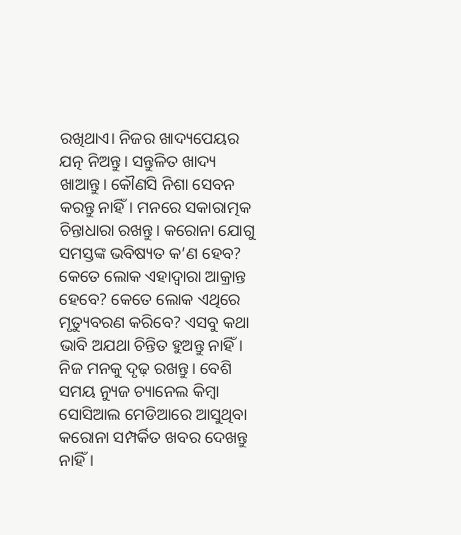ରଖିଥାଏ। ନିଜର ଖାଦ୍ୟପେୟର ଯତ୍ନ ନିଅନ୍ତୁ। ସନ୍ତୁଳିତ ଖାଦ୍ୟ ଖାଆନ୍ତୁ। କୌଣସି ନିଶା ସେବନ କରନ୍ତୁ ନାହିଁ। ମନରେ ସକାରାତ୍ମକ ଚିନ୍ତାଧାରା ରଖନ୍ତୁ। କରୋନା ଯୋଗୁ ସମସ୍ତଙ୍କ ଭବିଷ୍ୟତ କ’ଣ ହେବ? କେତେ ଲୋକ ଏହାଦ୍ୱାରା ଆକ୍ରାନ୍ତ ହେବେ? କେତେ ଲୋକ ଏଥିରେ ମୃତ୍ୟୁବରଣ କରିବେ? ଏସବୁ କଥା ଭାବି ଅଯଥା ଚିନ୍ତିତ ହୁଅନ୍ତୁ ନାହିଁ। ନିଜ ମନକୁ ଦୃଢ଼ ରଖନ୍ତୁ। ବେଶି ସମୟ ନ୍ୟୁଜ ଚ୍ୟାନେଲ କିମ୍ବା ସୋସିଆଲ ମେଡିଆରେ ଆସୁଥିବା କରୋନା ସମ୍ପର୍କିତ ଖବର ଦେଖନ୍ତୁ ନାହିଁ।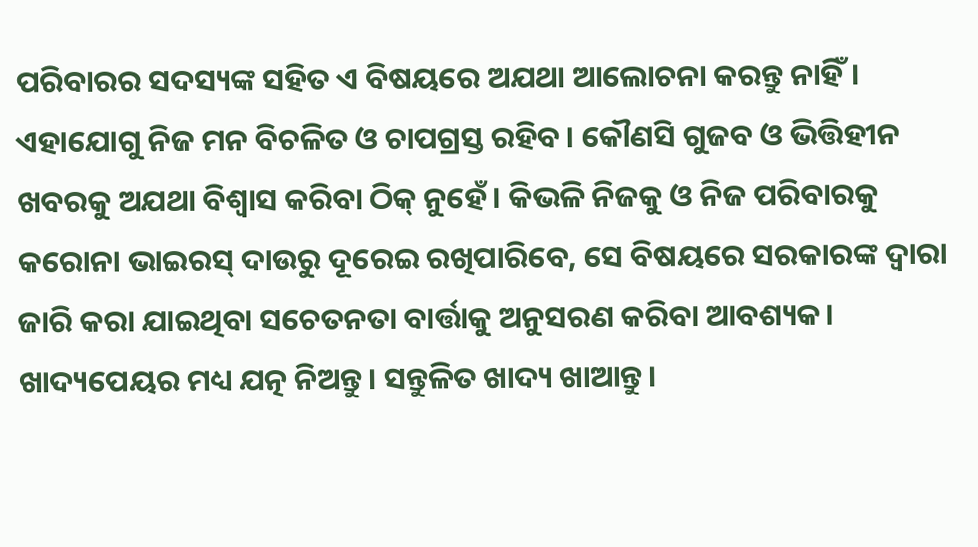ପରିବାରର ସଦସ୍ୟଙ୍କ ସହିତ ଏ ବିଷୟରେ ଅଯଥା ଆଲୋଚନା କରନ୍ତୁ ନାହିଁ। ଏହାଯୋଗୁ ନିଜ ମନ ବିଚଳିତ ଓ ଚାପଗ୍ରସ୍ତ ରହିବ। କୌଣସି ଗୁଜବ ଓ ଭିତ୍ତିହୀନ ଖବରକୁ ଅଯଥା ବିଶ୍ୱାସ କରିବା ଠିକ୍ ନୁହେଁ। କିଭଳି ନିଜକୁ ଓ ନିଜ ପରିବାରକୁ କରୋନା ଭାଇରସ୍ ଦାଉରୁ ଦୂରେଇ ରଖିପାରିବେ, ସେ ବିଷୟରେ ସରକାରଙ୍କ ଦ୍ୱାରା ଜାରି କରା ଯାଇଥିବା ସଚେତନତା ବାର୍ତ୍ତାକୁ ଅନୁସରଣ କରିବା ଆବଶ୍ୟକ। ଖାଦ୍ୟପେୟର ମଧ୍ୟ ଯତ୍ନ ନିଅନ୍ତୁ। ସନ୍ତୁଳିତ ଖାଦ୍ୟ ଖାଆନ୍ତୁ।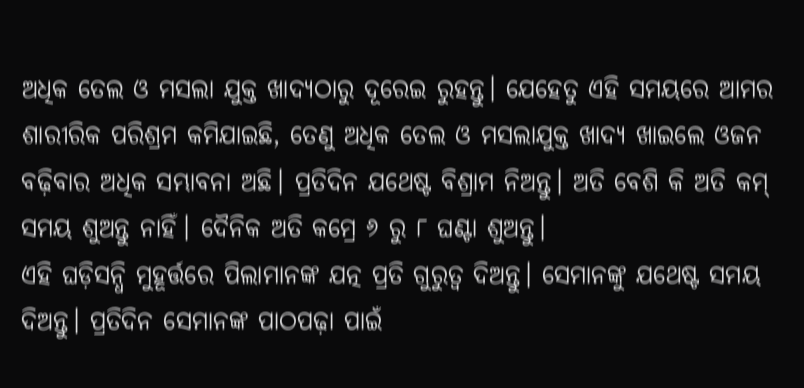ଅଧିକ ତେଲ ଓ ମସଲା ଯୁକ୍ତ ଖାଦ୍ୟଠାରୁ ଦୂରେଇ ରୁହନ୍ତୁ। ଯେହେତୁ ଏହି ସମୟରେ ଆମର ଶାରୀରିକ ପରିଶ୍ରମ କମିଯାଇଛି, ତେଣୁ ଅଧିକ ତେଲ ଓ ମସଲାଯୁକ୍ତ ଖାଦ୍ୟ ଖାଇଲେ ଓଜନ ବଢ଼ିବାର ଅଧିକ ସମ୍ଭାବନା ଅଛି। ପ୍ରତିଦିନ ଯଥେଷ୍ଟ ବିଶ୍ରାମ ନିଅନ୍ତୁ। ଅତି ବେଶି କି ଅତି କମ୍ ସମୟ ଶୁଅନ୍ତୁ ନାହିଁ। ଦୈନିକ ଅତି କମ୍ରେ ୬ ରୁ ୮ ଘଣ୍ଟା ଶୁଅନ୍ତୁ।
ଏହି ଘଡ଼ିସନ୍ଧି ମୁହୂର୍ତ୍ତରେ ପିଲାମାନଙ୍କ ଯତ୍ନ ପ୍ରତି ଗୁରୁତ୍ୱ ଦିଅନ୍ତୁ। ସେମାନଙ୍କୁ ଯଥେଷ୍ଟ ସମୟ ଦିଅନ୍ତୁ। ପ୍ରତିଦିନ ସେମାନଙ୍କ ପାଠପଢ଼ା ପାଇଁ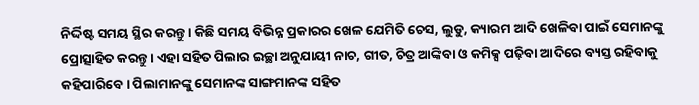ନିର୍ଦ୍ଦିଷ୍ଟ ସମୟ ସ୍ଥିର କରନ୍ତୁ। କିଛି ସମୟ ବିଭିନ୍ନ ପ୍ରକାରର ଖେଳ ଯେମିତି ଚେସ, ଲୁଡୁ, କ୍ୟାରମ ଆଦି ଖେଳିବା ପାଇଁ ସେମାନଙ୍କୁ ପ୍ରୋତ୍ସାହିତ କରନ୍ତୁ। ଏହା ସହିତ ପିଲାର ଇଚ୍ଛା ଅନୁଯାୟୀ ନାଚ, ଗୀତ, ଚିତ୍ର ଆଙ୍କିବା ଓ କମିକ୍ସ ପଢ଼ିବା ଆଦିରେ ବ୍ୟସ୍ତ ରହିବାକୁ କହିପାରିବେ। ପିଲାମାନଙ୍କୁ ସେମାନଙ୍କ ସାଙ୍ଗମାନଙ୍କ ସହିତ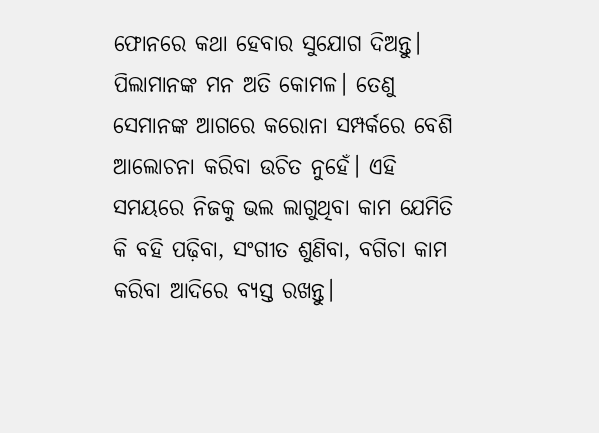ଫୋନରେ କଥା ହେବାର ସୁଯୋଗ ଦିଅନ୍ତୁ। ପିଲାମାନଙ୍କ ମନ ଅତି କୋମଳ। ତେଣୁ ସେମାନଙ୍କ ଆଗରେ କରୋନା ସମ୍ପର୍କରେ ବେଶି ଆଲୋଚନା କରିବା ଉଚିତ ନୁହେଁ। ଏହି ସମୟରେ ନିଜକୁ ଭଲ ଲାଗୁଥିବା କାମ ଯେମିତି କି ବହି ପଢ଼ିବା, ସଂଗୀତ ଶୁଣିବା, ବଗିଚା କାମ କରିବା ଆଦିରେ ବ୍ୟସ୍ତ ରଖନ୍ତୁ।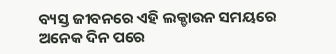ବ୍ୟସ୍ତ ଜୀବନରେ ଏହି ଲକ୍ଡାଉନ ସମୟରେ ଅନେକ ଦିନ ପରେ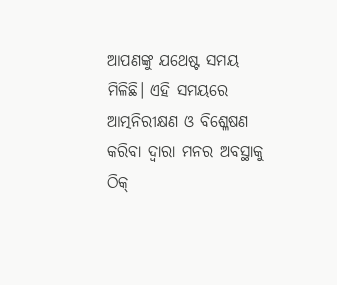ଆପଣଙ୍କୁ ଯଥେଷ୍ଟ ସମୟ ମିଳିଛି। ଏହି ସମୟରେ ଆତ୍ମନିରୀକ୍ଷଣ ଓ ବିଶ୍ଳେଷଣ କରିବା ଦ୍ୱାରା ମନର ଅବସ୍ଥାକୁ ଠିକ୍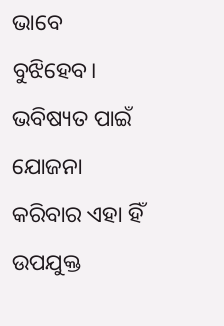ଭାବେ ବୁଝିହେବ। ଭବିଷ୍ୟତ ପାଇଁ ଯୋଜନା କରିବାର ଏହା ହିଁ ଉପଯୁକ୍ତ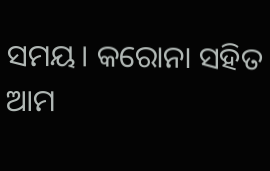ସମୟ। କରୋନା ସହିତ ଆମ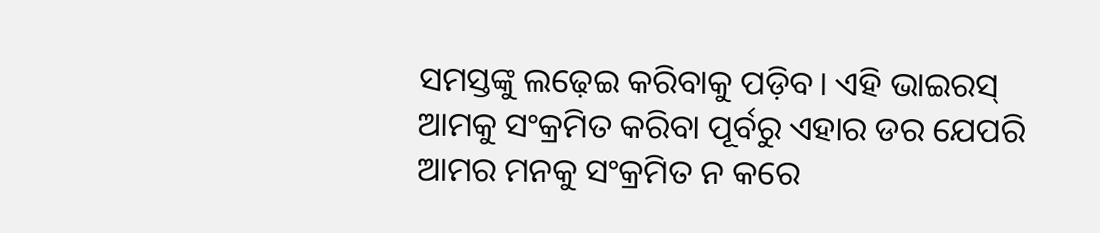ସମସ୍ତଙ୍କୁ ଲଢ଼େଇ କରିବାକୁ ପଡ଼ିବ। ଏହି ଭାଇରସ୍ ଆମକୁ ସଂକ୍ରମିତ କରିବା ପୂର୍ବରୁ ଏହାର ଡର ଯେପରି ଆମର ମନକୁ ସଂକ୍ରମିତ ନ କରେ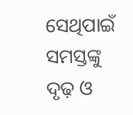ସେଥିପାଇଁ ସମସ୍ତଙ୍କୁ ଦୃଢ଼ ଓ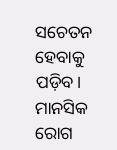ସଚେତନ ହେବାକୁ ପଡ଼ିବ।
ମାନସିକ ରୋଗ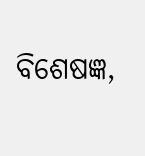ବିଶେଷଜ୍ଞ,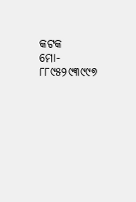କଟକ
ମୋ- ୮୮୯୫୨୯୩୯୯୭